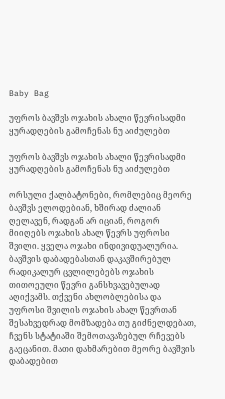Baby Bag

უფროს ბავშვს ოჯახის ახალი წევრისადმი ყურადღების გამოჩენას ნუ აიძულებთ

უფროს ბავშვს ოჯახის ახალი წევრისადმი ყურადღების გამოჩენას ნუ აიძულებთ

ორსული ქალბატონები, რომლებიც მეორე ბავშვს ელოდებიან, ხშირად ძალიან ღელავენ, რადგან არ იციან, როგორ მიიღებს ოჯახის ახალ წევრს უფროსი შვილი. ყველა ოჯახი ინდივიდუალურია. ბავშვის დაბადებასთან დაკავშირებულ რადიკალურ ცვლილებებს ოჯახის თითოეული წევრი განსხვავებულად აღიქვამს. თქვენი ახლობლებისა და უფროსი შვილის ოჯახის ახალ წევრთან შესახვედრად მომზადება თუ გიძნელდებათ, ჩვენს სტატიაში შემოთავაზებულ რჩევებს გაეცანით. მათი დახმარებით მეორე ბავშვის დაბადებით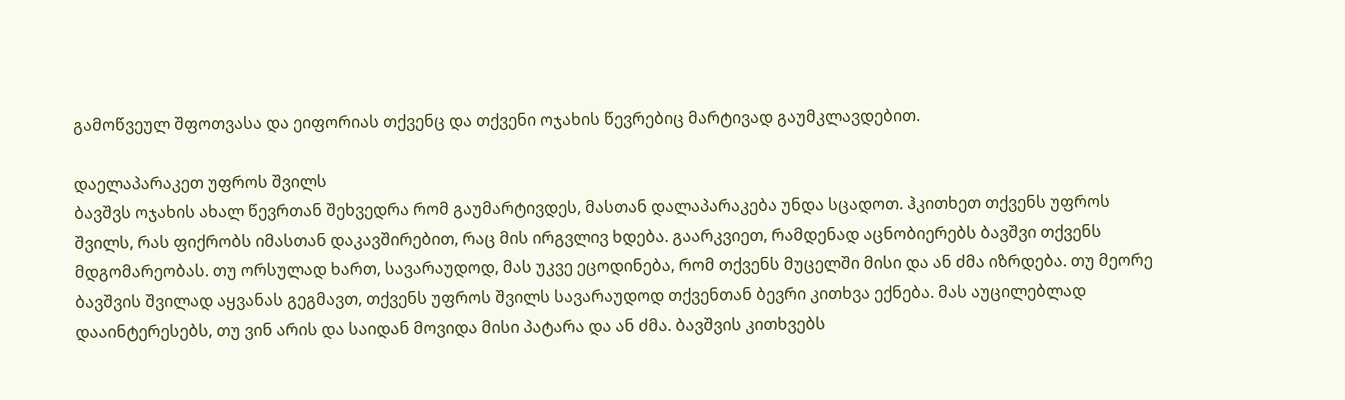გამოწვეულ შფოთვასა და ეიფორიას თქვენც და თქვენი ოჯახის წევრებიც მარტივად გაუმკლავდებით.

დაელაპარაკეთ უფროს შვილს
ბავშვს ოჯახის ახალ წევრთან შეხვედრა რომ გაუმარტივდეს, მასთან დალაპარაკება უნდა სცადოთ. ჰკითხეთ თქვენს უფროს შვილს, რას ფიქრობს იმასთან დაკავშირებით, რაც მის ირგვლივ ხდება. გაარკვიეთ, რამდენად აცნობიერებს ბავშვი თქვენს მდგომარეობას. თუ ორსულად ხართ, სავარაუდოდ, მას უკვე ეცოდინება, რომ თქვენს მუცელში მისი და ან ძმა იზრდება. თუ მეორე ბავშვის შვილად აყვანას გეგმავთ, თქვენს უფროს შვილს სავარაუდოდ თქვენთან ბევრი კითხვა ექნება. მას აუცილებლად დააინტერესებს, თუ ვინ არის და საიდან მოვიდა მისი პატარა და ან ძმა. ბავშვის კითხვებს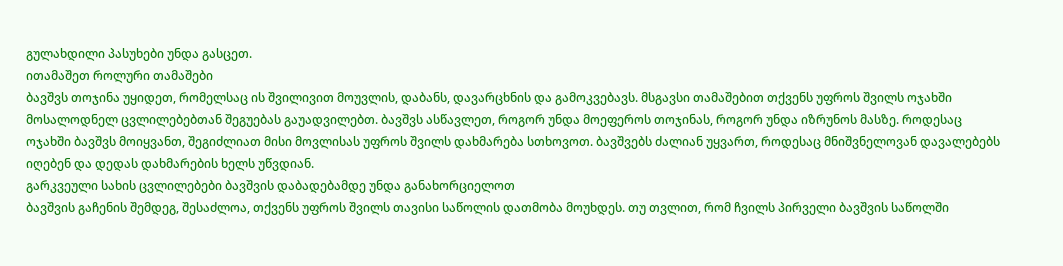გულახდილი პასუხები უნდა გასცეთ.
ითამაშეთ როლური თამაშები
ბავშვს თოჯინა უყიდეთ, რომელსაც ის შვილივით მოუვლის, დაბანს, დავარცხნის და გამოკვებავს. მსგავსი თამაშებით თქვენს უფროს შვილს ოჯახში მოსალოდნელ ცვლილებებთან შეგუებას გაუადვილებთ. ბავშვს ასწავლეთ, როგორ უნდა მოეფეროს თოჯინას, როგორ უნდა იზრუნოს მასზე. როდესაც ოჯახში ბავშვს მოიყვანთ, შეგიძლიათ მისი მოვლისას უფროს შვილს დახმარება სთხოვოთ. ბავშვებს ძალიან უყვართ, როდესაც მნიშვნელოვან დავალებებს იღებენ და დედას დახმარების ხელს უწვდიან.
გარკვეული სახის ცვლილებები ბავშვის დაბადებამდე უნდა განახორციელოთ
ბავშვის გაჩენის შემდეგ, შესაძლოა, თქვენს უფროს შვილს თავისი საწოლის დათმობა მოუხდეს. თუ თვლით, რომ ჩვილს პირველი ბავშვის საწოლში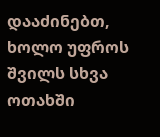დააძინებთ, ხოლო უფროს შვილს სხვა ოთახში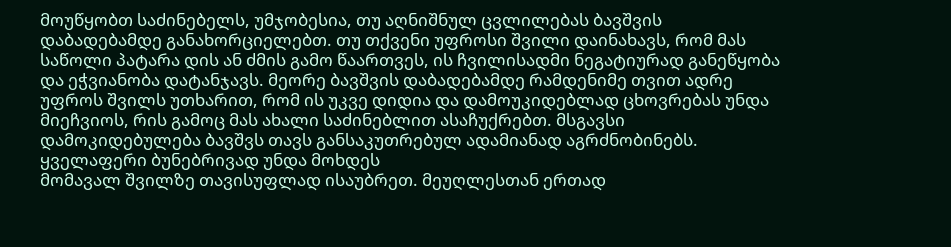მოუწყობთ საძინებელს, უმჯობესია, თუ აღნიშნულ ცვლილებას ბავშვის დაბადებამდე განახორციელებთ. თუ თქვენი უფროსი შვილი დაინახავს, რომ მას საწოლი პატარა დის ან ძმის გამო წაართვეს, ის ჩვილისადმი ნეგატიურად განეწყობა და ეჭვიანობა დატანჯავს. მეორე ბავშვის დაბადებამდე რამდენიმე თვით ადრე უფროს შვილს უთხარით, რომ ის უკვე დიდია და დამოუკიდებლად ცხოვრებას უნდა მიეჩვიოს, რის გამოც მას ახალი საძინებლით ასაჩუქრებთ. მსგავსი დამოკიდებულება ბავშვს თავს განსაკუთრებულ ადამიანად აგრძნობინებს.
ყველაფერი ბუნებრივად უნდა მოხდეს
მომავალ შვილზე თავისუფლად ისაუბრეთ. მეუღლესთან ერთად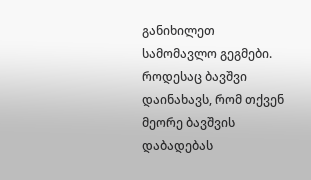განიხილეთ სამომავლო გეგმები. როდესაც ბავშვი დაინახავს, რომ თქვენ მეორე ბავშვის დაბადებას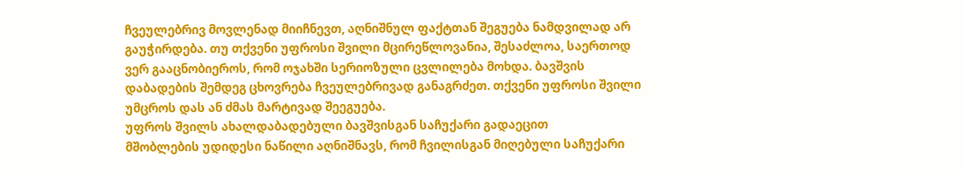ჩვეულებრივ მოვლენად მიიჩნევთ, აღნიშნულ ფაქტთან შეგუება ნამდვილად არ გაუჭირდება. თუ თქვენი უფროსი შვილი მცირეწლოვანია, შესაძლოა, საერთოდ ვერ გააცნობიეროს, რომ ოჯახში სერიოზული ცვლილება მოხდა. ბავშვის დაბადების შემდეგ ცხოვრება ჩვეულებრივად განაგრძეთ. თქვენი უფროსი შვილი უმცროს დას ან ძმას მარტივად შეეგუება.
უფროს შვილს ახალდაბადებული ბავშვისგან საჩუქარი გადაეცით
მშობლების უდიდესი ნაწილი აღნიშნავს, რომ ჩვილისგან მიღებული საჩუქარი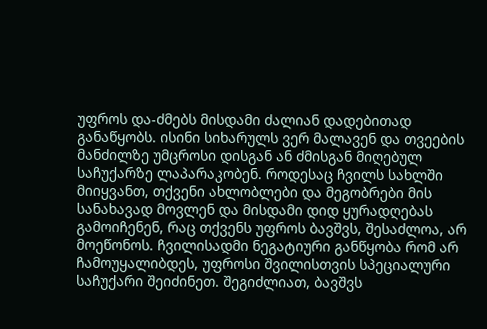უფროს და-ძმებს მისდამი ძალიან დადებითად განაწყობს. ისინი სიხარულს ვერ მალავენ და თვეების მანძილზე უმცროსი დისგან ან ძმისგან მიღებულ საჩუქარზე ლაპარაკობენ. როდესაც ჩვილს სახლში მიიყვანთ, თქვენი ახლობლები და მეგობრები მის სანახავად მოვლენ და მისდამი დიდ ყურადღებას გამოიჩენენ, რაც თქვენს უფროს ბავშვს, შესაძლოა, არ მოეწონოს. ჩვილისადმი ნეგატიური განწყობა რომ არ ჩამოუყალიბდეს, უფროსი შვილისთვის სპეციალური საჩუქარი შეიძინეთ. შეგიძლიათ, ბავშვს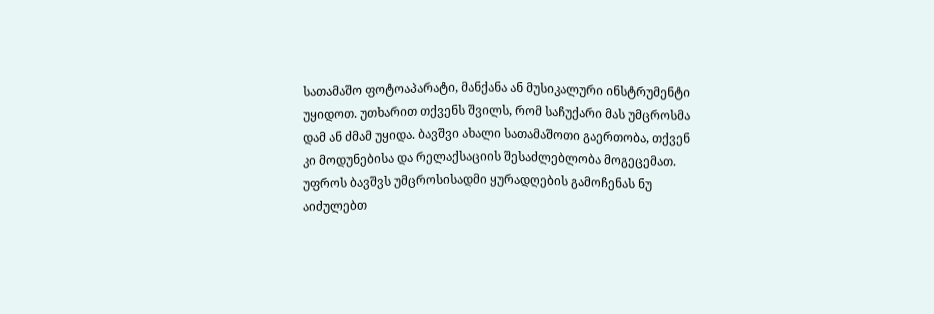სათამაშო ფოტოაპარატი, მანქანა ან მუსიკალური ინსტრუმენტი უყიდოთ. უთხარით თქვენს შვილს, რომ საჩუქარი მას უმცროსმა დამ ან ძმამ უყიდა. ბავშვი ახალი სათამაშოთი გაერთობა, თქვენ კი მოდუნებისა და რელაქსაციის შესაძლებლობა მოგეცემათ.
უფროს ბავშვს უმცროსისადმი ყურადღების გამოჩენას ნუ აიძულებთ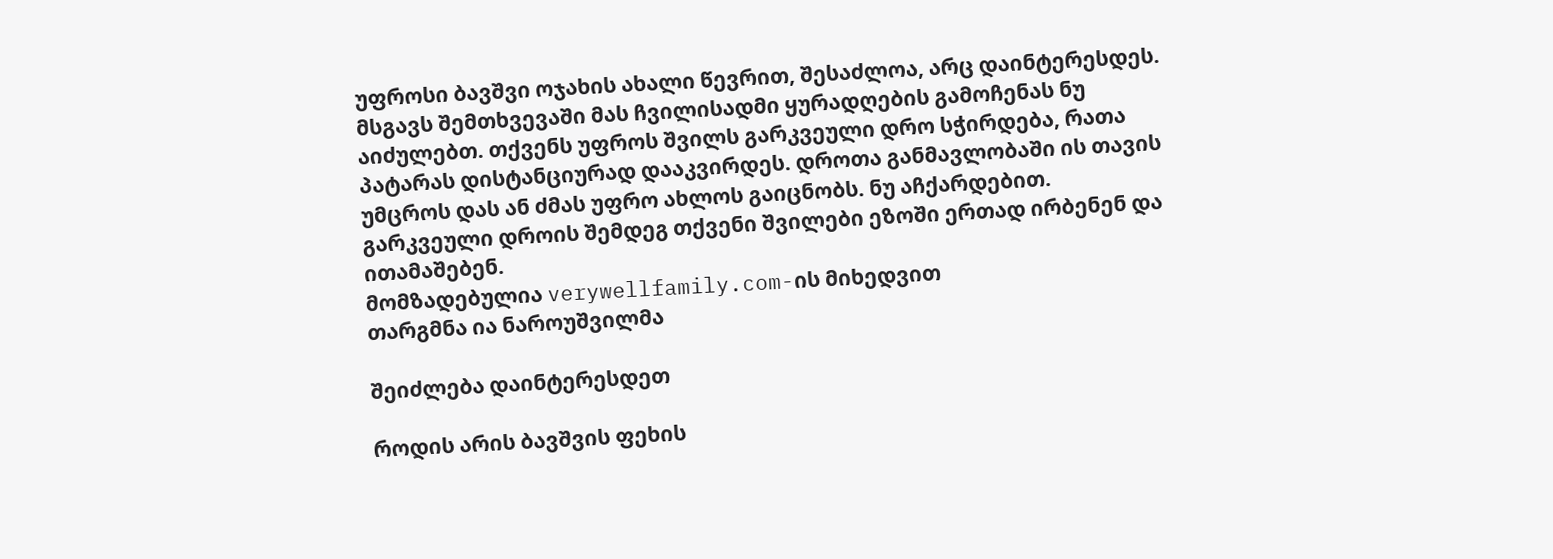უფროსი ბავშვი ოჯახის ახალი წევრით, შესაძლოა, არც დაინტერესდეს. მსგავს შემთხვევაში მას ჩვილისადმი ყურადღების გამოჩენას ნუ აიძულებთ. თქვენს უფროს შვილს გარკვეული დრო სჭირდება, რათა პატარას დისტანციურად დააკვირდეს. დროთა განმავლობაში ის თავის უმცროს დას ან ძმას უფრო ახლოს გაიცნობს. ნუ აჩქარდებით. გარკვეული დროის შემდეგ თქვენი შვილები ეზოში ერთად ირბენენ და ითამაშებენ.
მომზადებულია verywellfamily.com-ის მიხედვით
თარგმნა ია ნაროუშვილმა

შეიძლება დაინტერესდეთ

როდის არის ბავშვის ფეხის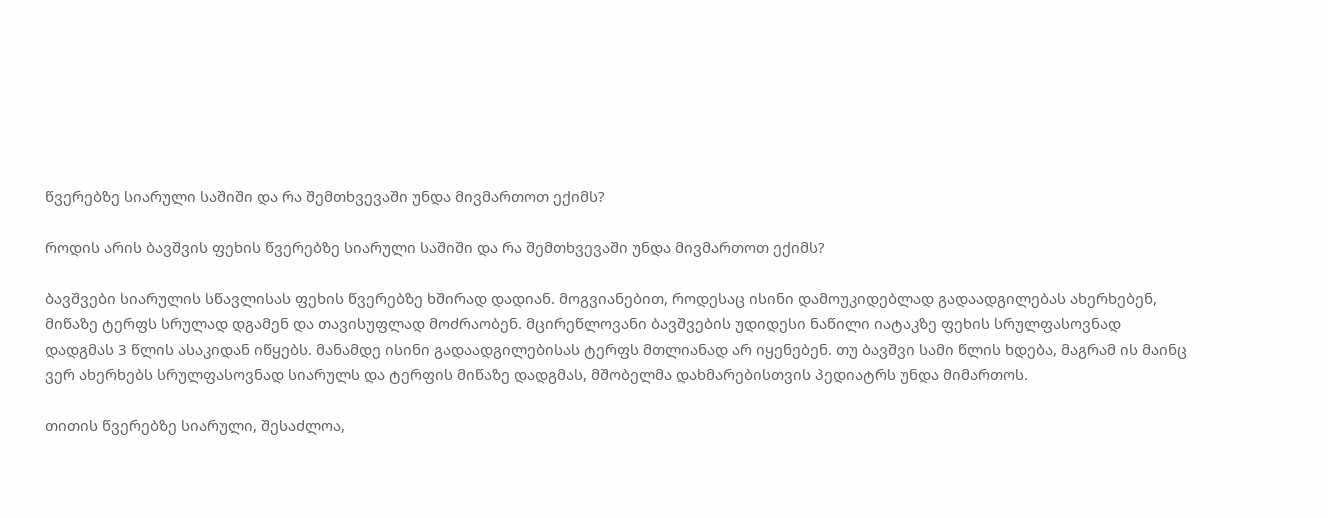წვერებზე სიარული საშიში და რა შემთხვევაში უნდა მივმართოთ ექიმს?

როდის არის ბავშვის ფეხის წვერებზე სიარული საშიში და რა შემთხვევაში უნდა მივმართოთ ექიმს?

ბავშვები სიარულის სწავლისას ფეხის წვერებზე ხშირად დადიან. მოგვიანებით, როდესაც ისინი დამოუკიდებლად გადაადგილებას ახერხებენ, მიწაზე ტერფს სრულად დგამენ და თავისუფლად მოძრაობენ. მცირეწლოვანი ბავშვების უდიდესი ნაწილი იატაკზე ფეხის სრულფასოვნად დადგმას 3 წლის ასაკიდან იწყებს. მანამდე ისინი გადაადგილებისას ტერფს მთლიანად არ იყენებენ. თუ ბავშვი სამი წლის ხდება, მაგრამ ის მაინც ვერ ახერხებს სრულფასოვნად სიარულს და ტერფის მიწაზე დადგმას, მშობელმა დახმარებისთვის პედიატრს უნდა მიმართოს.

თითის წვერებზე სიარული, შესაძლოა,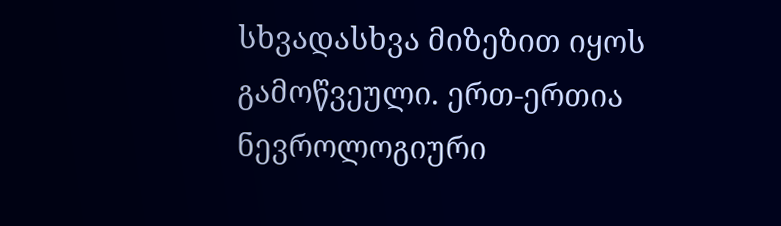სხვადასხვა მიზეზით იყოს გამოწვეული. ერთ-ერთია ნევროლოგიური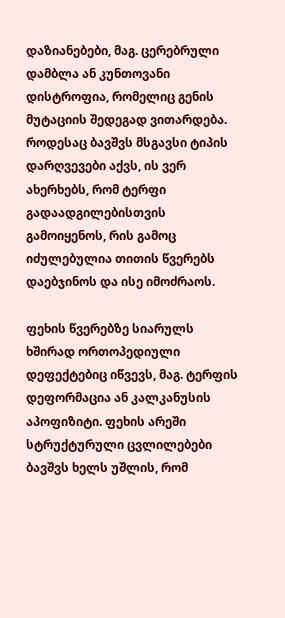დაზიანებები, მაგ. ცერებრული დამბლა ან კუნთოვანი დისტროფია, რომელიც გენის მუტაციის შედეგად ვითარდება. როდესაც ბავშვს მსგავსი ტიპის დარღვევები აქვს, ის ვერ ახერხებს, რომ ტერფი გადაადგილებისთვის გამოიყენოს, რის გამოც იძულებულია თითის წვერებს დაებჯინოს და ისე იმოძრაოს.

ფეხის წვერებზე სიარულს ხშირად ორთოპედიული დეფექტებიც იწვევს, მაგ. ტერფის დეფორმაცია ან კალკანუსის აპოფიზიტი. ფეხის არეში სტრუქტურული ცვლილებები ბავშვს ხელს უშლის, რომ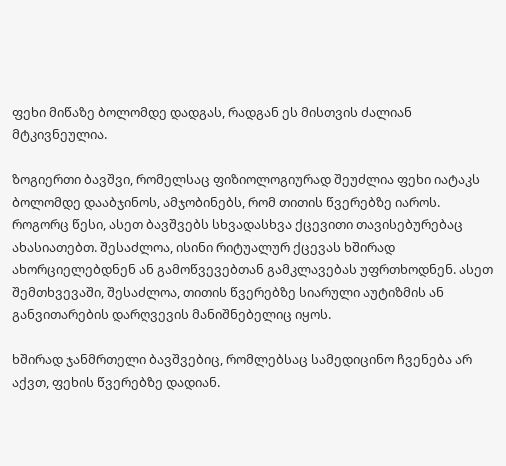ფეხი მიწაზე ბოლომდე დადგას, რადგან ეს მისთვის ძალიან მტკივნეულია.

ზოგიერთი ბავშვი, რომელსაც ფიზიოლოგიურად შეუძლია ფეხი იატაკს ბოლომდე დააბჯინოს, ამჯობინებს, რომ თითის წვერებზე იაროს. როგორც წესი, ასეთ ბავშვებს სხვადასხვა ქცევითი თავისებურებაც ახასიათებთ. შესაძლოა, ისინი რიტუალურ ქცევას ხშირად ახორციელებდნენ ან გამოწვევებთან გამკლავებას უფრთხოდნენ. ასეთ შემთხვევაში, შესაძლოა, თითის წვერებზე სიარული აუტიზმის ან განვითარების დარღვევის მანიშნებელიც იყოს.

ხშირად ჯანმრთელი ბავშვებიც, რომლებსაც სამედიცინო ჩვენება არ აქვთ, ფეხის წვერებზე დადიან.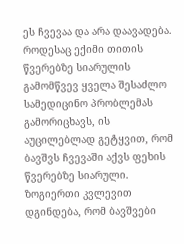ეს ჩვევაა და არა დაავადება. როდესაც ექიმი თითის წვერებზე სიარულის გამომწვევ ყველა შესაძლო სამედიცინო პრობლემას გამორიცხავს, ის აუცილებლად გეტყვით, რომ ბავშვს ჩვევაში აქვს ფეხის წვერებზე სიარული. ზოგიერთი კვლევით დგინდება, რომ ბავშვები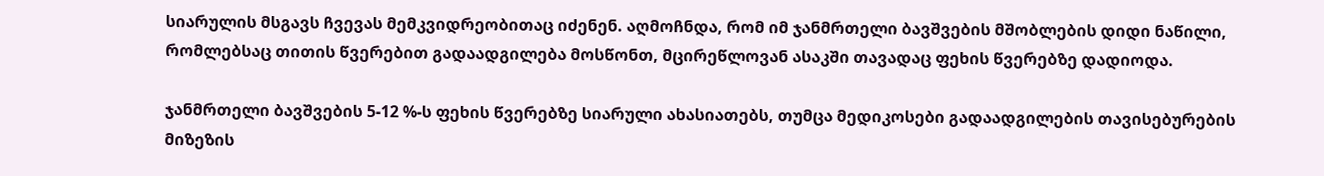სიარულის მსგავს ჩვევას მემკვიდრეობითაც იძენენ. აღმოჩნდა, რომ იმ ჯანმრთელი ბავშვების მშობლების დიდი ნაწილი, რომლებსაც თითის წვერებით გადაადგილება მოსწონთ, მცირეწლოვან ასაკში თავადაც ფეხის წვერებზე დადიოდა.

ჯანმრთელი ბავშვების 5-12 %-ს ფეხის წვერებზე სიარული ახასიათებს, თუმცა მედიკოსები გადაადგილების თავისებურების მიზეზის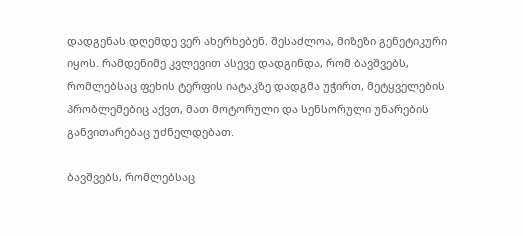დადგენას დღემდე ვერ ახერხებენ. შესაძლოა, მიზეზი გენეტიკური იყოს. რამდენიმე კვლევით ასევე დადგინდა, რომ ბავშვებს, რომლებსაც ფეხის ტერფის იატაკზე დადგმა უჭირთ, მეტყველების პრობლემებიც აქვთ, მათ მოტორული და სენსორული უნარების განვითარებაც უძნელდებათ.

ბავშვებს, რომლებსაც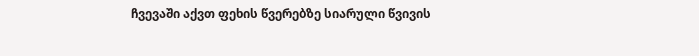ჩვევაში აქვთ ფეხის წვერებზე სიარული წვივის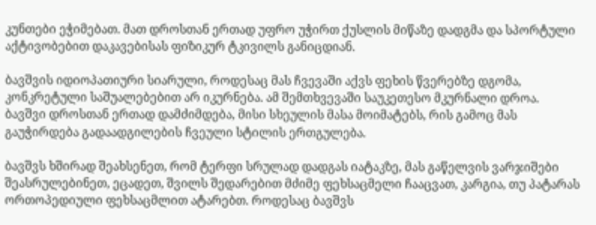კუნთები ეჭიმებათ. მათ დროსთან ერთად უფრო უჭირთ ქუსლის მიწაზე დადგმა და სპორტული აქტივობებით დაკავებისას ფიზიკურ ტკივილს განიცდიან.

ბავშვის იდიოპათიური სიარული, როდესაც მას ჩვევაში აქვს ფეხის წვერებზე დგომა, კონკრეტული საშუალებებით არ იკურნება. ამ შემთხვევაში საუკეთესო მკურნალი დროა. ბავშვი დროსთან ერთად დამძიმდება, მისი სხეულის მასა მოიმატებს, რის გამოც მას გაუჭირდება გადაადგილების ჩვეული სტილის ერთგულება.

ბავშვს ხშირად შეახსენეთ, რომ ტერფი სრულად დადგას იატაკზე, მას გაწელვის ვარჯიშები შეასრულებინეთ, ეცადეთ, შვილს შედარებით მძიმე ფეხსაცმელი ჩააცვათ, კარგია, თუ პატარას ორთოპედიული ფეხსაცმლით ატარებთ. როდესაც ბავშვს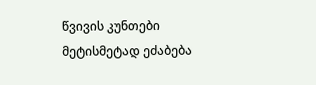წვივის კუნთები მეტისმეტად ეძაბება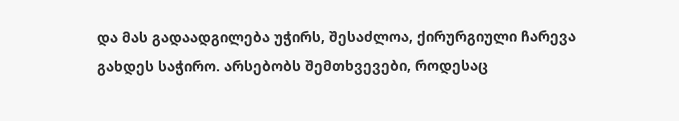და მას გადაადგილება უჭირს, შესაძლოა, ქირურგიული ჩარევა გახდეს საჭირო. არსებობს შემთხვევები, როდესაც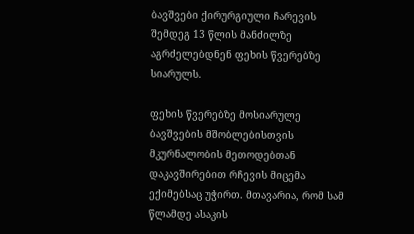ბავშვები ქირურგიული ჩარევის შემდეგ 13 წლის მანძილზე აგრძელებდნენ ფეხის წვერებზე სიარულს.

ფეხის წვერებზე მოსიარულე ბავშვების მშობლებისთვის მკურნალობის მეთოდებთან დაკავშირებით რჩევის მიცემა ექიმებსაც უჭირთ. მთავარია, რომ სამ წლამდე ასაკის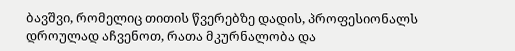ბავშვი, რომელიც თითის წვერებზე დადის, პროფესიონალს დროულად აჩვენოთ, რათა მკურნალობა და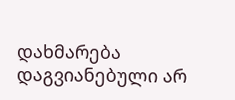დახმარება დაგვიანებული არ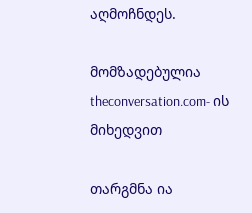აღმოჩნდეს.

მომზადებულია theconversation.com- ის მიხედვით

თარგმნა ია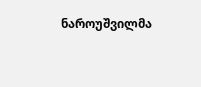ნაროუშვილმა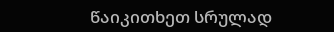წაიკითხეთ სრულად